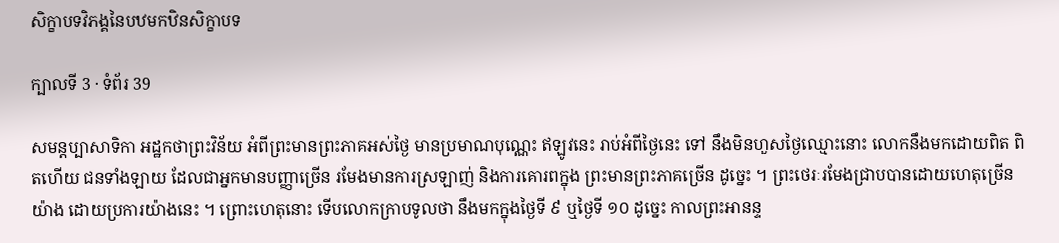សិក្ខាបទវិភង្គនៃបឋមកឋិនសិក្ខាបទ

ក្បាលទី 3 · ទំព័រ 39

សមន្តប្បាសាទិកា អដ្ឋកថាព្រះវិន័យ អំពីព្រះមានព្រះភាគអស់ថ្ងៃ មានប្រមាណបុណ្ណេះ ឥឡូវនេះ រាប់អំពីថ្ងៃនេះ ទៅ នឹងមិនហួសថ្ងៃឈ្មោះនោះ លោកនឹងមកដោយពិត ពិតហើយ ជនទាំងឡាយ ដែលជាអ្នកមានបញ្ញាច្រើន រមែងមានការស្រឡាញ់ និងការគោរពក្នុង ព្រះមានព្រះភាគច្រើន ដូច្នេះ ។ ព្រះថេរៈរមែងជ្រាបបានដោយហេតុច្រើន យ៉ាង ដោយប្រការយ៉ាងនេះ ។ ព្រោះហេតុនោះ ទើបលោកក្រាបទូលថា នឹងមកក្នុងថ្ងៃទី ៩ ឬថ្ងៃទី ១០ ដូច្នេះ កាលព្រះអានន្ទ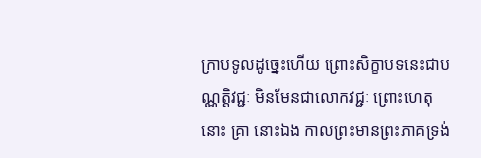ក្រាបទូលដូច្នេះហើយ ព្រោះសិក្ខាបទនេះជាបណ្ណត្តិវជ្ជៈ មិនមែនជាលោកវជ្ជៈ ព្រោះហេតុនោះ គ្រា នោះឯង កាលព្រះមានព្រះភាគទ្រង់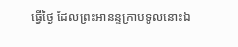ធ្វើថ្ងៃ ដែលព្រះអានន្ទក្រាបទូលនោះឯ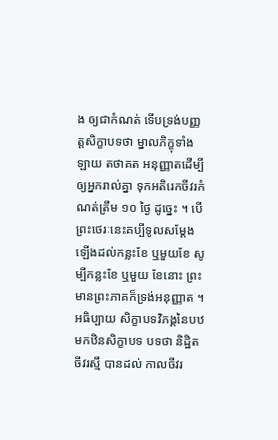ង ឲ្យជាកំណត់ ទើបទ្រង់បញ្ញត្តសិក្ខាបទថា ម្នាលភិក្ខុទាំងឡាយ តថាគត អនុញ្ញាតដើម្បីឲ្យអ្នករាល់គ្នា ទុកអតិរេកចីវរកំណត់ត្រឹម ១០ ថ្ងៃ ដូច្នេះ ។ បើព្រះថេរៈនេះគប្បីទូលសម្តែងឡើងដល់កន្លះខែ ឬមួយខែ សូម្បីកន្លះខែ ឬមួយ ខែនោះ ព្រះមានព្រះភាគក៏ទ្រង់អនុញ្ញាត ។ អធិប្បាយ សិក្ខាបទវិភង្គនៃបឋមកឋិនសិក្ខាបទ បទថា និដ្ឋិតចីវរស្មឹ បានដល់ កាលចីវរ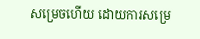សម្រេចហើយ ដោយការសម្រេ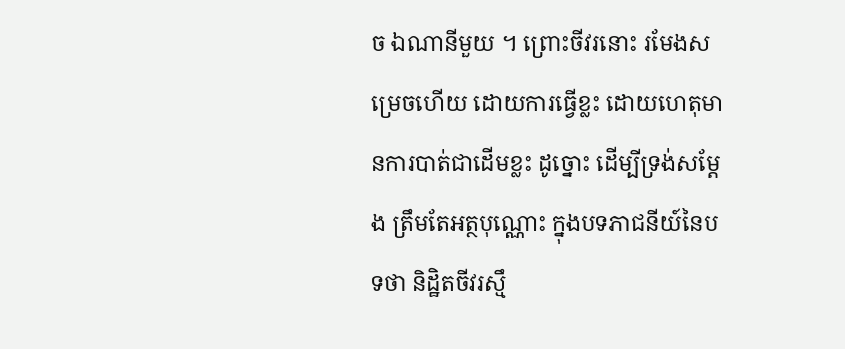ច ឯណានីមួយ ។ ព្រោះចីវរនោះ រមែងសម្រេចហើយ ដោយការធ្វើខ្លះ ដោយហេតុមានការបាត់ជាដើមខ្លះ ដូច្នោះ ដើម្បីទ្រង់សម្តែង ត្រឹមតែអត្ថបុណ្ណោះ ក្នុងបទភាជនីយ៍នៃបទថា និដ្ឋិតចីវរស្មឹ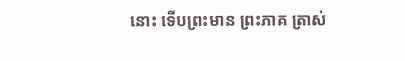នោះ ទើបព្រះមាន ព្រះភាគ ត្រាស់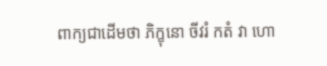ពាក្យជាដើមថា ភិក្ខុនោ ចីវរំ កតំ វា ហោ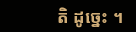តិ ដូច្នេះ ។